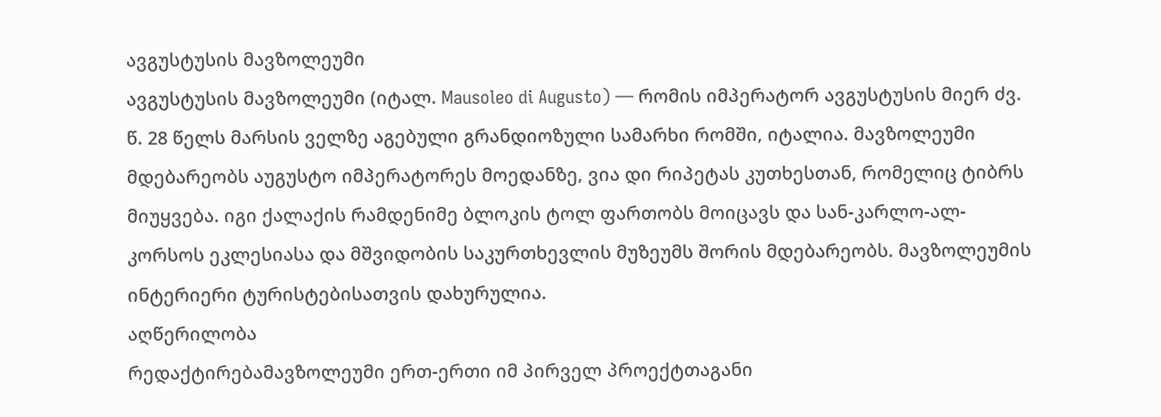ავგუსტუსის მავზოლეუმი
ავგუსტუსის მავზოლეუმი (იტალ. Mausoleo di Augusto) — რომის იმპერატორ ავგუსტუსის მიერ ძვ. წ. 28 წელს მარსის ველზე აგებული გრანდიოზული სამარხი რომში, იტალია. მავზოლეუმი მდებარეობს აუგუსტო იმპერატორეს მოედანზე, ვია დი რიპეტას კუთხესთან, რომელიც ტიბრს მიუყვება. იგი ქალაქის რამდენიმე ბლოკის ტოლ ფართობს მოიცავს და სან-კარლო-ალ-კორსოს ეკლესიასა და მშვიდობის საკურთხევლის მუზეუმს შორის მდებარეობს. მავზოლეუმის ინტერიერი ტურისტებისათვის დახურულია.
აღწერილობა
რედაქტირებამავზოლეუმი ერთ-ერთი იმ პირველ პროექტთაგანი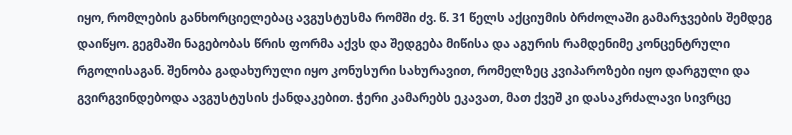იყო, რომლების განხორციელებაც ავგუსტუსმა რომში ძვ. წ. 31 წელს აქციუმის ბრძოლაში გამარჯვების შემდეგ დაიწყო. გეგმაში ნაგებობას წრის ფორმა აქვს და შედგება მიწისა და აგურის რამდენიმე კონცენტრული რგოლისაგან. შენობა გადახურული იყო კონუსური სახურავით, რომელზეც კვიპაროზები იყო დარგული და გვირგვინდებოდა ავგუსტუსის ქანდაკებით. ჭერი კამარებს ეკავათ, მათ ქვეშ კი დასაკრძალავი სივრცე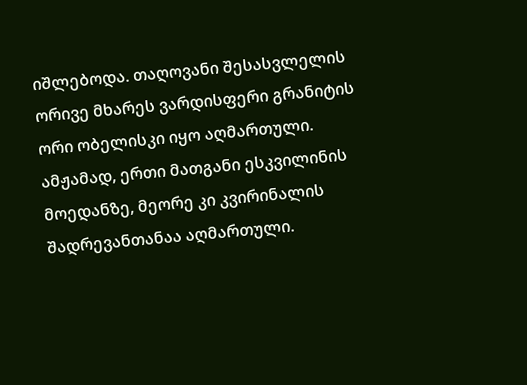იშლებოდა. თაღოვანი შესასვლელის ორივე მხარეს ვარდისფერი გრანიტის ორი ობელისკი იყო აღმართული. ამჟამად, ერთი მათგანი ესკვილინის მოედანზე, მეორე კი კვირინალის შადრევანთანაა აღმართული.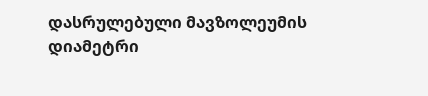დასრულებული მავზოლეუმის დიამეტრი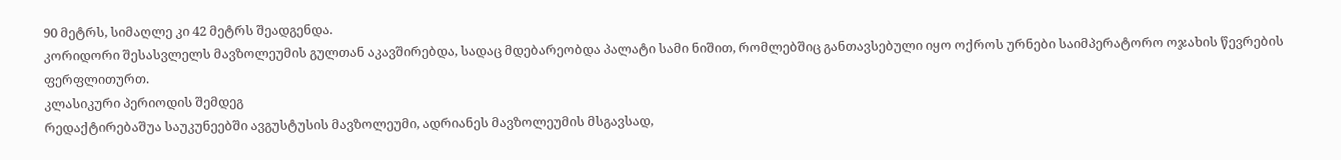90 მეტრს, სიმაღლე კი 42 მეტრს შეადგენდა.
კორიდორი შესასვლელს მავზოლეუმის გულთან აკავშირებდა, სადაც მდებარეობდა პალატი სამი ნიშით, რომლებშიც განთავსებული იყო ოქროს ურნები საიმპერატორო ოჯახის წევრების ფერფლითურთ.
კლასიკური პერიოდის შემდეგ
რედაქტირებაშუა საუკუნეებში ავგუსტუსის მავზოლეუმი, ადრიანეს მავზოლეუმის მსგავსად,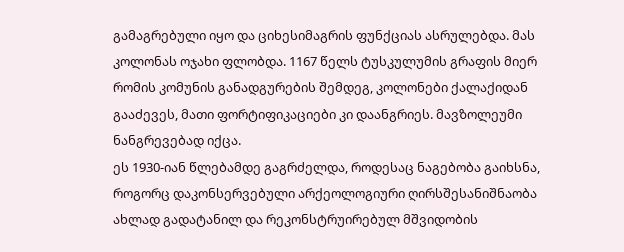გამაგრებული იყო და ციხესიმაგრის ფუნქციას ასრულებდა. მას კოლონას ოჯახი ფლობდა. 1167 წელს ტუსკულუმის გრაფის მიერ რომის კომუნის განადგურების შემდეგ, კოლონები ქალაქიდან გააძევეს, მათი ფორტიფიკაციები კი დაანგრიეს. მავზოლეუმი ნანგრევებად იქცა.
ეს 1930-იან წლებამდე გაგრძელდა, როდესაც ნაგებობა გაიხსნა, როგორც დაკონსერვებული არქეოლოგიური ღირსშესანიშნაობა ახლად გადატანილ და რეკონსტრუირებულ მშვიდობის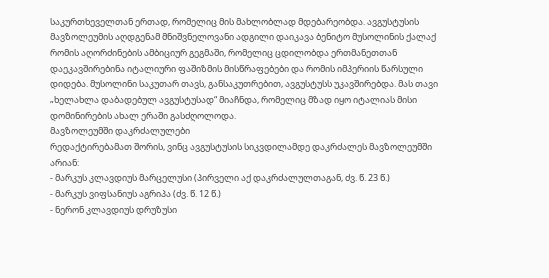საკურთხეველთან ერთად, რომელიც მის მახლობლად მდებარეობდა. ავგუსტუსის მავზოლეუმის აღდგენამ მნიშვნელოვანი ადგილი დაიკავა ბენიტო მუსოლინის ქალაქ რომის აღორძინების ამბიციურ გეგმაში, რომელიც ცდილობდა ერთმანეთთან დაეკავშირებინა იტალიური ფაშიზმის მისწრაფებები და რომის იმპერიის წარსული დიდება. მუსოლინი საკუთარ თავს, განსაკუთრებით, ავგუსტუსს უკავშირებდა. მას თავი „ხელახლა დაბადებულ ავგუსტუსად“ მიაჩნდა, რომელიც მზად იყო იტალიას მისი დომინირების ახალ ერაში გასძღოლოდა.
მავზოლეუმში დაკრძალულები
რედაქტირებამათ შორის, ვინც ავგუსტუსის სიკვდილამდე დაკრძალეს მავზოლეუმში არიან:
- მარკუს კლავდიუს მარცელუსი (პირველი აქ დაკრძალულთაგან, ძვ. წ. 23 წ.)
- მარკუს ვიფსანიუს აგრიპა (ძვ. წ. 12 წ.)
- ნერონ კლავდიუს დრუზუსი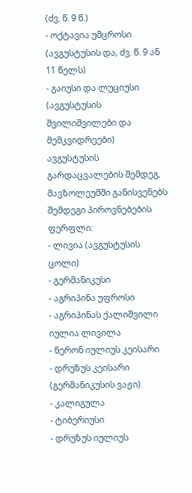(ძვ. წ. 9 წ.)
- ოქტავია უმცროსი (ავგუსტუსის და, ძვ. წ. 9 ან 11 წელს)
- გაიუსი და ლუციუსი (ავგუსტუსის შვილიშვილები და მემკვიდრეები)
ავგუსტუსის გარდაცვალების შემდეგ, მავზოლეუმში განისვენებს შემდეგი პიროვნებების ფერფლი:
- ლივია (ავგუსტუსის ცოლი)
- გერმანიკუსი
- აგრიპინა უფროსი
- აგრიპინას ქალიშვილი იულია ლივილა
- ნერონ იულიუს კეისარი
- დრუზუს კეისარი (გერმანიკუსის ვაჟი)
- კალიგულა
- ტიბერიუსი
- დრუზუს იულიუს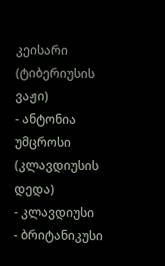კეისარი (ტიბერიუსის ვაჟი)
- ანტონია უმცროსი (კლავდიუსის დედა)
- კლავდიუსი
- ბრიტანიკუსი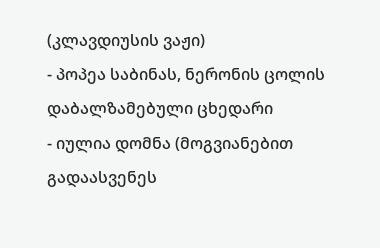(კლავდიუსის ვაჟი)
- პოპეა საბინას, ნერონის ცოლის დაბალზამებული ცხედარი
- იულია დომნა (მოგვიანებით გადაასვენეს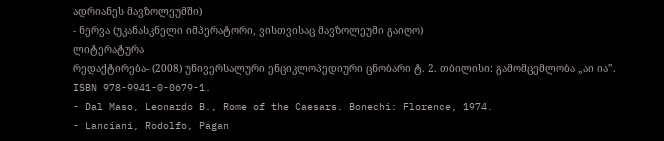ადრიანეს მავზოლეუმში)
- ნერვა (უკანასკნელი იმპერატორი, ვისთვისაც მავზოლეუმი გაიღო)
ლიტერატურა
რედაქტირება- (2008) უნივერსალური ენციკლოპედიური ცნობარი ტ. 2. თბილისი: გამომცემლობა „აი ია”. ISBN 978-9941-0-0679-1.
- Dal Maso, Leonardo B., Rome of the Caesars. Bonechi: Florence, 1974.
- Lanciani, Rodolfo, Pagan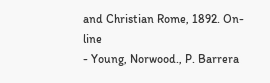and Christian Rome, 1892. On-line
- Young, Norwood., P. Barrera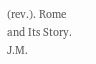(rev.). Rome and Its Story. J.M.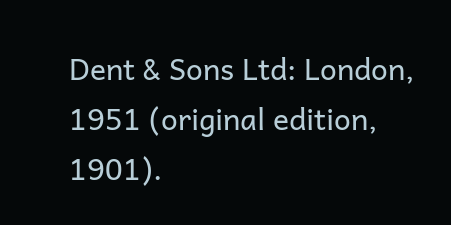Dent & Sons Ltd: London, 1951 (original edition, 1901).